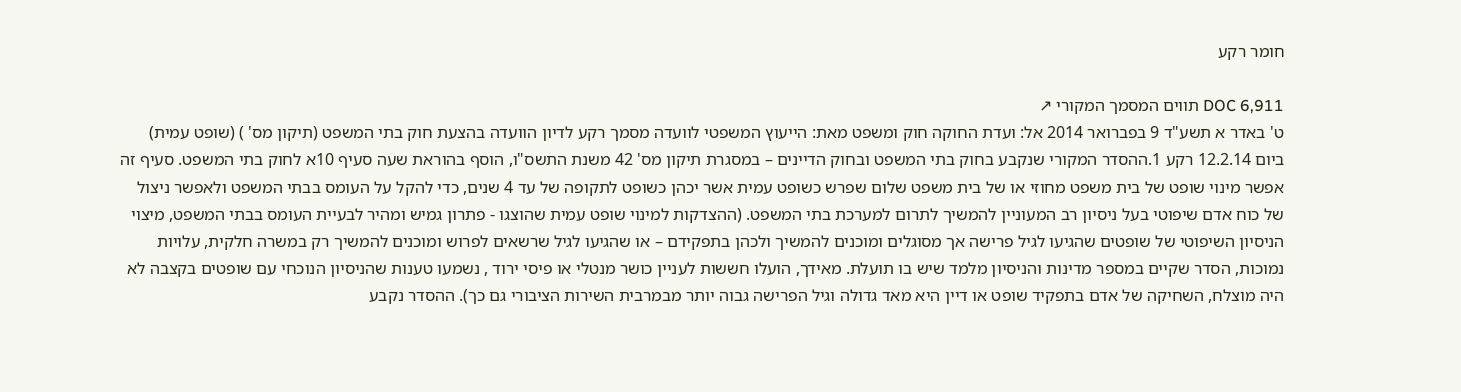חומר רקע

DOC 6,911 תווים המסמך המקורי ↗
ט' באדר א תשע"ד 9 בפברואר 2014 אל: ועדת החוקה חוק ומשפט מאת: הייעוץ המשפטי לוועדה מסמך רקע לדיון הוועדה בהצעת חוק בתי המשפט (תיקון מס' ) (שופט עמית) ביום 12.2.14 רקע 1.ההסדר המקורי שנקבע בחוק בתי המשפט ובחוק הדיינים – במסגרת תיקון מס' 42 משנת התשס"ו, הוסף בהוראת שעה סעיף 10א לחוק בתי המשפט. סעיף זה אפשר מינוי שופט של בית משפט מחוזי או של בית משפט שלום שפרש כשופט עמית אשר יכהן כשופט לתקופה של עד 4 שנים, כדי להקל על העומס בבתי המשפט ולאפשר ניצול של כוח אדם שיפוטי בעל ניסיון רב המעוניין להמשיך לתרום למערכת בתי המשפט. (ההצדקות למינוי שופט עמית שהוצגו - פתרון גמיש ומהיר לבעיית העומס בבתי המשפט, מיצוי הניסיון השיפוטי של שופטים שהגיעו לגיל פרישה אך מסוגלים ומוכנים להמשיך ולכהן בתפקידם – או שהגיעו לגיל שרשאים לפרוש ומוכנים להמשיך רק במשרה חלקית, עלויות נמוכות, הסדר שקיים במספר מדינות והניסיון מלמד שיש בו תועלת. מאידך, הועלו חששות לעניין כושר מנטלי או פיסי ירוד , נשמעו טענות שהניסיון הנוכחי עם שופטים בקצבה לא היה מוצלח, השחיקה של אדם בתפקיד שופט או דיין היא מאד גדולה וגיל הפרישה גבוה יותר מבמרבית השירות הציבורי גם כך). ההסדר נקבע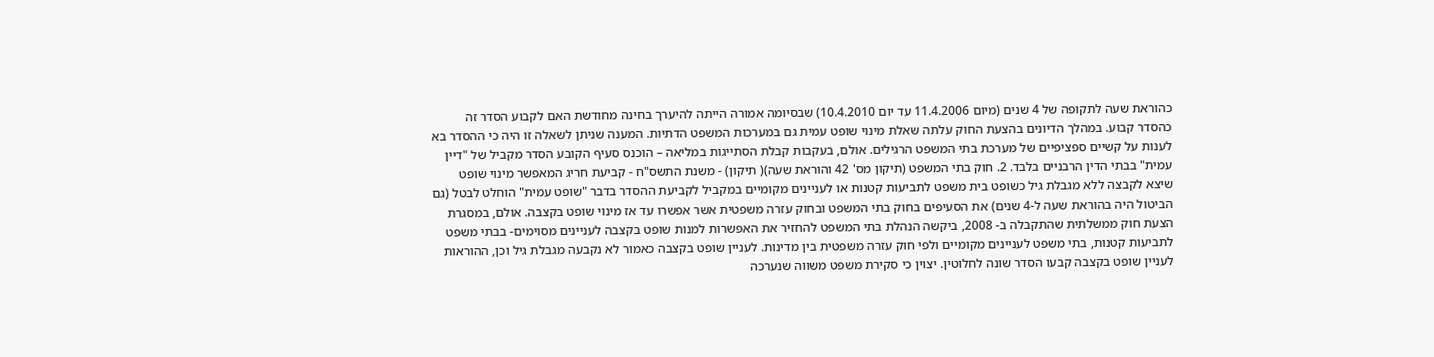כהוראת שעה לתקופה של 4 שנים (מיום 11.4.2006 עד יום 10.4.2010) שבסיומה אמורה הייתה להיערך בחינה מחודשת האם לקבוע הסדר זה כהסדר קבוע. במהלך הדיונים בהצעת החוק עלתה שאלת מינוי שופט עמית גם במערכות המשפט הדתיות. המענה שניתן לשאלה זו היה כי ההסדר בא לענות על קשיים ספציפיים של מערכת בתי המשפט הרגילים. אולם, בעקבות קבלת הסתייגות במליאה – הוכנס סעיף הקובע הסדר מקביל של "דיין עמית" בבתי הדין הרבניים בלבד. 2. חוק בתי המשפט (תיקון מס' 42 והוראת שעה)( תיקון) - משנת התשס"ח - קביעת חריג המאפשר מינוי שופט שיצא לקבצה ללא מגבלת גיל כשופט בית משפט לתביעות קטנות או לעניינים מקומיים במקביל לקביעת ההסדר בדבר "שופט עמית" הוחלט לבטל (גם הביטול היה בהוראת שעה ל-4 שנים) את הסעיפים בחוק בתי המשפט ובחוק עזרה משפטית אשר אפשרו עד אז מינוי שופט בקצבה. אולם, במסגרת הצעת חוק ממשלתית שהתקבלה ב- 2008, ביקשה הנהלת בתי המשפט להחזיר את האפשרות למנות שופט בקצבה לעניינים מסוימים- בבתי משפט לתביעות קטנות, בתי משפט לעניינים מקומיים ולפי חוק עזרה משפטית בין מדינות. לעניין שופט בקצבה כאמור לא נקבעה מגבלת גיל וכן, ההוראות לעניין שופט בקצבה קבעו הסדר שונה לחלוטין. יצוין כי סקירת משפט משווה שנערכה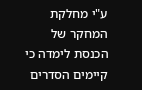ע"י מחלקת המחקר של הכנסת לימדה כי קיימים הסדרים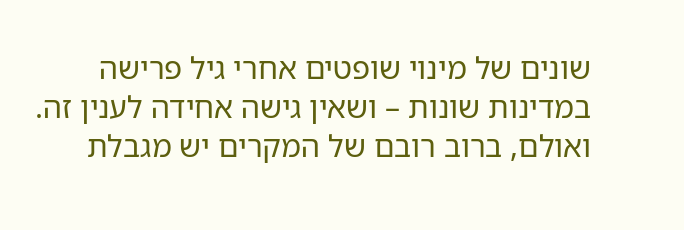שונים של מינוי שופטים אחרי גיל פרישה במדינות שונות – ושאין גישה אחידה לענין זה. ואולם, ברוב רובם של המקרים יש מגבלת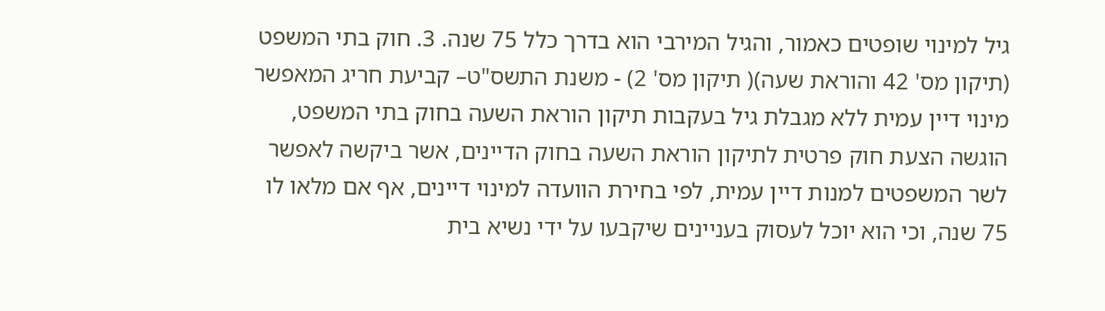גיל למינוי שופטים כאמור, והגיל המירבי הוא בדרך כלל 75 שנה. 3. חוק בתי המשפט (תיקון מס' 42 והוראת שעה)( תיקון מס' 2) - משנת התשס"ט– קביעת חריג המאפשר מינוי דיין עמית ללא מגבלת גיל בעקבות תיקון הוראת השעה בחוק בתי המשפט, הוגשה הצעת חוק פרטית לתיקון הוראת השעה בחוק הדיינים, אשר ביקשה לאפשר לשר המשפטים למנות דיין עמית, לפי בחירת הוועדה למינוי דיינים, אף אם מלאו לו 75 שנה, וכי הוא יוכל לעסוק בעניינים שיקבעו על ידי נשיא בית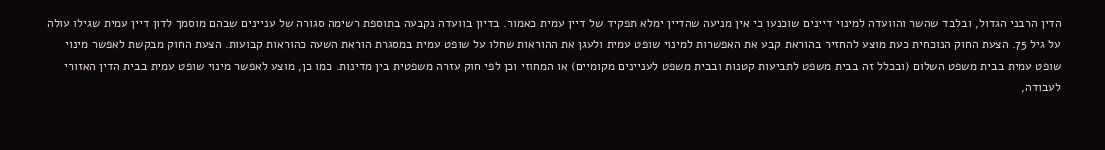הדין הרבני הגדול, ובלבד שהשר והוועדה למינוי דיינים שוכנעו כי אין מניעה שהדיין ימלא תפקיד של דיין עמית כאמור. בדיון בוועדה נקבעה בתוספת רשימה סגורה של עניינים שבהם מוסמך לדון דיין עמית שגילו עולה על גיל 75. הצעת החוק הנוכחית כעת מוצע להחזיר בהוראת קבע את האפשרות למינוי שופט עמית ולעגן את ההוראות שחלו על שופט עמית במסגרת הוראת השעה כהוראות קבועות. הצעת החוק מבקשת לאפשר מינוי שופט עמית בבית משפט השלום (ובכלל זה בבית משפט לתביעות קטנות ובבית משפט לעניינים מקומיים) או המחוזי וכן לפי חוק עזרה משפטית בין מדינות. כמו כן, מוצע לאפשר מינוי שופט עמית בבית הדין האזורי לעבודה,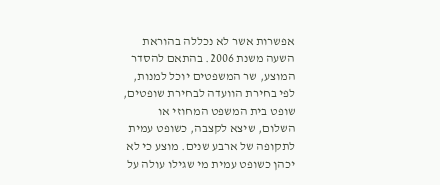אפשרות אשר לא נכללה בהוראת השעה משנת 2006. בהתאם להסדר המוצע, שר המשפטים יוכל למנות, לפי בחירת הוועדה לבחירת שופטים, שופט בית המשפט המחוזי או השלום, שיצא לקצבה, כשופט עמית לתקופה של ארבע שנים. מוצע כי לא יכהן כשופט עמית מי שגילו עולה על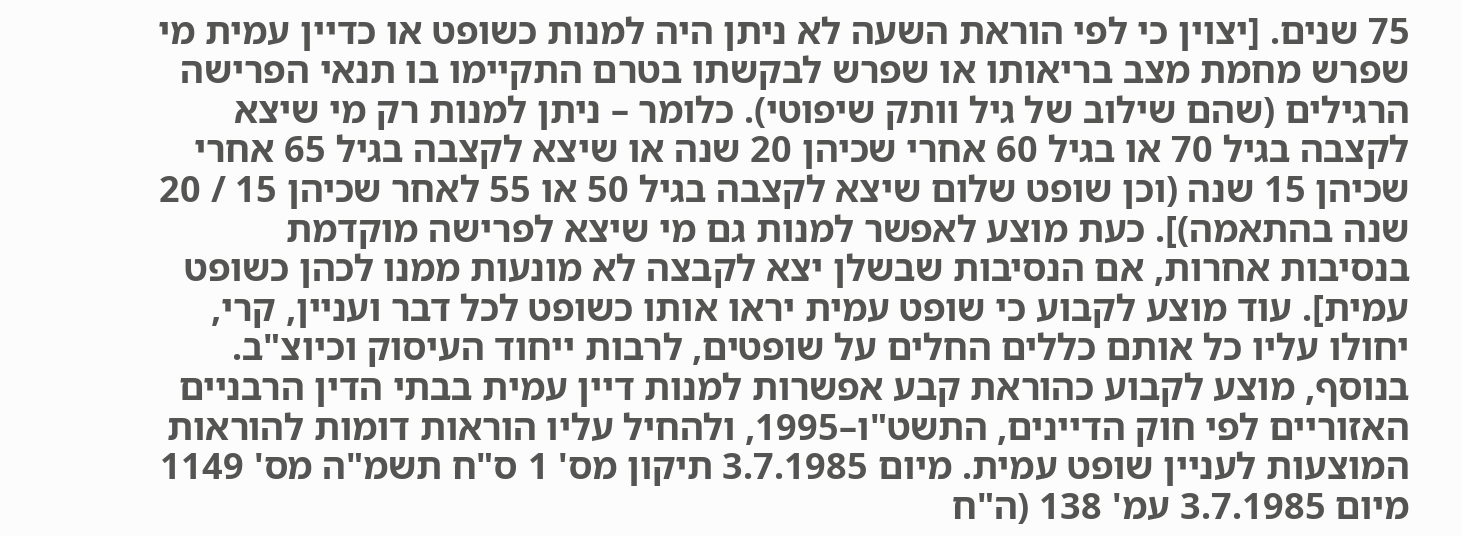75 שנים. [יצוין כי לפי הוראת השעה לא ניתן היה למנות כשופט או כדיין עמית מי שפרש מחמת מצב בריאותו או שפרש לבקשתו בטרם התקיימו בו תנאי הפרישה הרגילים (שהם שילוב של גיל וותק שיפוטי). כלומר – ניתן למנות רק מי שיצא לקצבה בגיל 70 או בגיל 60 אחרי שכיהן 20 שנה או שיצא לקצבה בגיל 65 אחרי שכיהן 15 שנה (וכן שופט שלום שיצא לקצבה בגיל 50 או 55 לאחר שכיהן 15 / 20 שנה בהתאמה)]. כעת מוצע לאפשר למנות גם מי שיצא לפרישה מוקדמת בנסיבות אחרות, אם הנסיבות שבשלן יצא לקבצה לא מונעות ממנו לכהן כשופט עמית]. עוד מוצע לקבוע כי שופט עמית יראו אותו כשופט לכל דבר ועניין, קרי, יחולו עליו כל אותם כללים החלים על שופטים, לרבות ייחוד העיסוק וכיוצ"ב. בנוסף, מוצע לקבוע כהוראת קבע אפשרות למנות דיין עמית בבתי הדין הרבניים האזוריים לפי חוק הדיינים, התשט"ו–1995, ולהחיל עליו הוראות דומות להוראות המוצעות לעניין שופט עמית. מיום 3.7.1985 תיקון מס' 1 ס"ח תשמ"ה מס' 1149 מיום 3.7.1985 עמ' 138 (ה"ח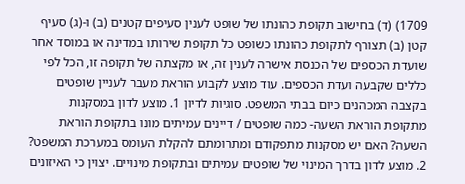1709) (ד) בחישוב תקופת כהונתו של שופט לענין סעיפים קטנים (ב) ו-(ג) סעיף קטן (ב) תצורף לתקופת כהונתו כשופט כל תקופת שירותו במדינה או במוסד אחר שועדת הכספים של הכנסת אישרה לענין זה, או מקצתה של תקופה זו, הכל לפי כללים שקבעה ועדת הכספים. עוד מוצע לקבוע הוראת מעבר לעניין שופטים בקצבה המכהנים כיום בבתי המשפט. סוגיות לדיון 1. מוצע לדון במסקנות מתקופת הוראת השעה- כמה שופטים / דיינים עמיתים מונו בתקופת הוראת השעה? האם יש מסקנות מתפקודם ומתרומתם להקלת העומס במערכת המשפט? 2. מוצע לדון בדרך המינוי של שופטים עמיתים ובתקופת מינויים. יצוין כי האיזונים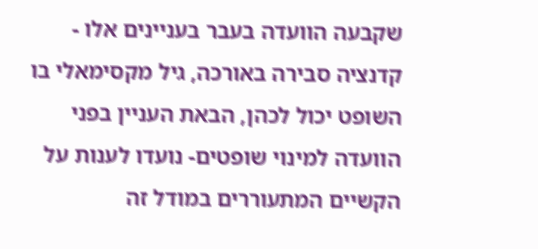שקבעה הוועדה בעבר בעניינים אלו - קדנציה סבירה באורכה, גיל מקסימאלי בו השופט יכול לכהן, הבאת העניין בפני הוועדה למינוי שופטים- נועדו לענות על הקשיים המתעוררים במודל זה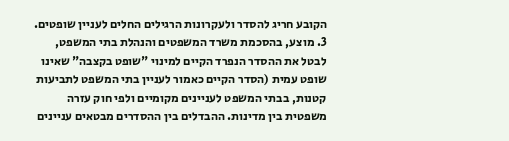הקובע חריג להסדר ולעקרונות הרגילים החלים לעניין שופטים. 3. מוצע, בהסכמת משרד המשפטים והנהלת בתי המשפט, לבטל את ההסדר הנפרד הקיים למינוי "שופט בקצבה" שאינו שופט עמית (הסדר הקיים כאמור לעניין בתי המשפט לתביעות קטנות, בבתי המשפט לעניינים מקומיים ולפי חוק עזרה משפטית בין מדינות. ההבדלים בין ההסדרים מבטאים עניינים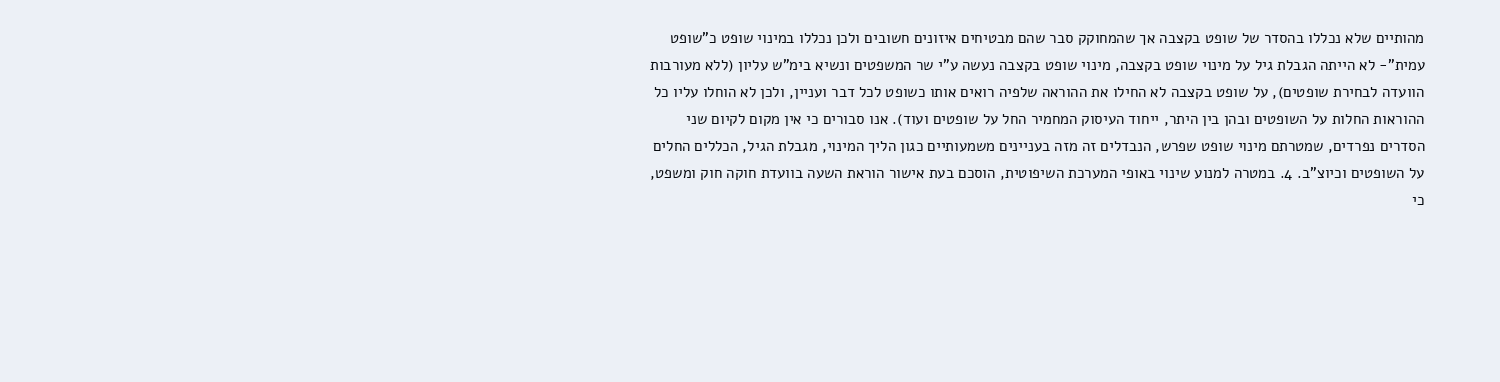מהותיים שלא נכללו בהסדר של שופט בקצבה אך שהמחוקק סבר שהם מבטיחים איזונים חשובים ולכן נכללו במינוי שופט כ"שופט עמית"- לא הייתה הגבלת גיל על מינוי שופט בקצבה, מינוי שופט בקצבה נעשה ע"י שר המשפטים ונשיא בימ"ש עליון (ללא מעורבות הוועדה לבחירת שופטים), על שופט בקצבה לא החילו את ההוראה שלפיה רואים אותו כשופט לכל דבר ועניין, ולכן לא הוחלו עליו כל ההוראות החלות על השופטים ובהן בין היתר, ייחוד העיסוק המחמיר החל על שופטים ועוד). אנו סבורים כי אין מקום לקיום שני הסדרים נפרדים, שמטרתם מינוי שופט שפרש, הנבדלים זה מזה בעניינים משמעותיים כגון הליך המינוי, מגבלת הגיל, הכללים החלים על השופטים וכיוצ"ב. 4. במטרה למנוע שינוי באופי המערכת השיפוטית, הוסכם בעת אישור הוראת השעה בוועדת חוקה חוק ומשפט, כי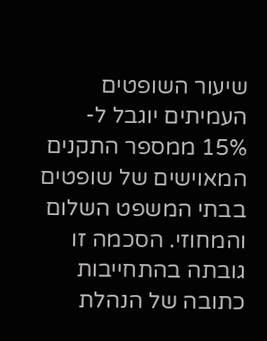שיעור השופטים העמיתים יוגבל ל- 15% ממספר התקנים המאוישים של שופטים בבתי המשפט השלום והמחוזי. הסכמה זו גובתה בהתחייבות כתובה של הנהלת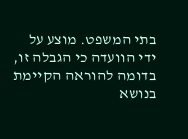בתי המשפט. מוצע על ידי הוועדה כי הגבלה זו, בדומה להוראה הקיימת בנושא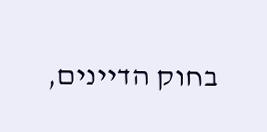בחוק הדיינים,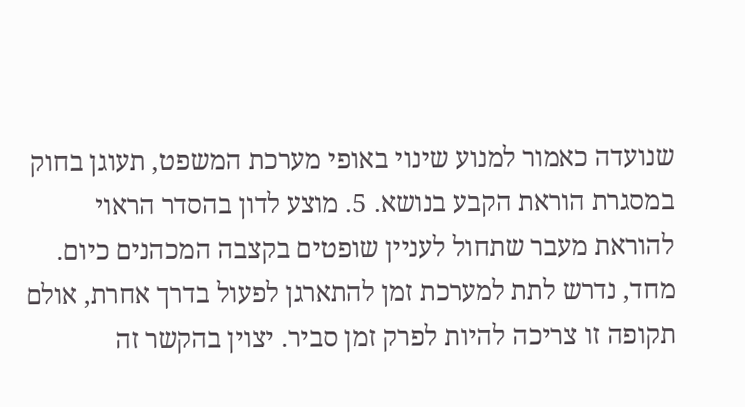שנועדה כאמור למנוע שינוי באופי מערכת המשפט, תעוגן בחוק במסגרת הוראת הקבע בנושא. 5. מוצע לדון בהסדר הראוי להוראת מעבר שתחול לעניין שופטים בקצבה המכהנים כיום. מחד, נדרש לתת למערכת זמן להתארגן לפעול בדרך אחרת, אולם תקופה זו צריכה להיות לפרק זמן סביר. יצוין בהקשר זה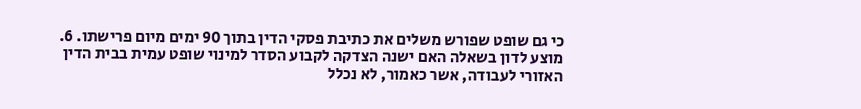כי גם שופט שפורש משלים את כתיבת פסקי הדין בתוך 90 ימים מיום פרישתו. 6. מוצע לדון בשאלה האם ישנה הצדקה לקבוע הסדר למינוי שופט עמית בבית הדין האזורי לעבודה, אשר כאמור, לא נכלל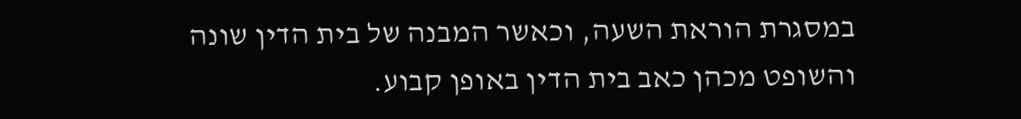במסגרת הוראת השעה, וכאשר המבנה של בית הדין שונה והשופט מכהן כאב בית הדין באופן קבוע.